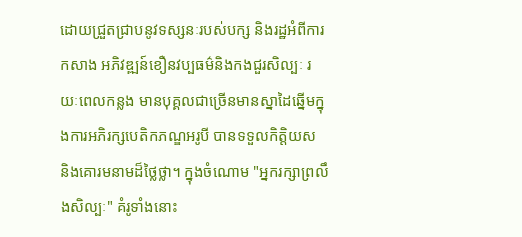ដោយជ្រួតជ្រាបនូវទស្សនៈរបស់បក្ស និងរដ្ឋអំពីការកសាង អភិវឌ្ឍន៍ខឿនវប្បធម៌និងកងជួរសិល្បៈ រយៈពេលកន្លង មានបុគ្គលជាច្រើនមានស្នាដៃឆ្នើមក្នុងការអភិរក្សបេតិកភណ្ឌអរូបី បានទទួលកិត្តិយស និងគោរមនាមដ៏ថ្លៃថ្លា។ ក្នុងចំណោម "អ្នករក្សាព្រលឹងសិល្បៈ" គំរូទាំងនោះ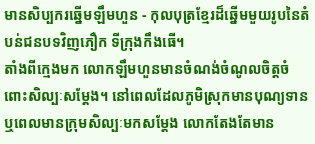មានសិប្បករឆ្នើមឡឹមហួន - កុលបុត្រខ្មែរដ៏ឆ្នើមមួយរូបនៃតំបន់ជនបទវិញភឿក ទីក្រុងកឹងធើ។
តាំងពីក្មេងមក លោកឡឹមហួនមានចំណង់ចំណូលចិត្តចំពោះសិល្បៈសម្តែង។ នៅពេលដែលភូមិស្រុកមានបុណ្យទាន ឬពេលមានក្រុមសិល្បៈមកសម្តែង លោកតែងតែមាន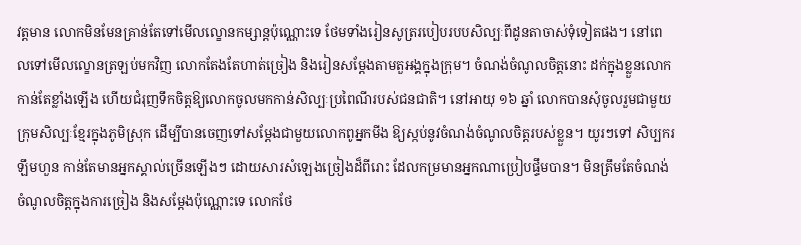វត្តមាន លោកមិនមែនគ្រាន់តែទៅមើលល្ខោនកម្សាន្តប៉ុណ្ណោះទេ ថែមទាំងរៀនសូត្ររបៀបរបបសិល្បៈពីដូនតាចាស់ទុំទៀតផង។ នៅពេលទៅមើលល្ខោនត្រឡប់មកវិញ លោកតែងតែហាត់ច្រៀង និងរៀនសម្តែងតាមតួអង្គក្នុងក្រុម។ ចំណង់ចំណូលចិត្តនោះ ដក់ក្នុងខ្លួនលោកកាន់តែខ្លាំងឡើង ហើយជំរុញទឹកចិត្តឱ្យលោកចូលមកកាន់សិល្បៈប្រពៃណីរបស់ជនជាតិ។ នៅអាយុ ១៦ ឆ្នាំ លោកបានសុំចូលរួមជាមួយក្រុមសិល្បៈខ្មែរក្នុងភូមិស្រុក ដើម្បីបានចេញទៅសម្តែងជាមួយលោកពូអ្នកមីង ឱ្យស្កប់នូវចំណង់ចំណូលចិត្តរបស់ខ្លួន។ យូរៗទៅ សិប្បករឡឹមហួន កាន់តែមានអ្នកស្គាល់ច្រើនឡើងៗ ដោយសារសំឡេងច្រៀងដ៏ពីរោះ ដែលកម្រមានអ្នកណាប្រៀបផ្ទឹមបាន។ មិនត្រឹមតែចំណង់ចំណូលចិត្តក្នុងការច្រៀង និងសម្តែងប៉ុណ្ណោះទេ លោកថែ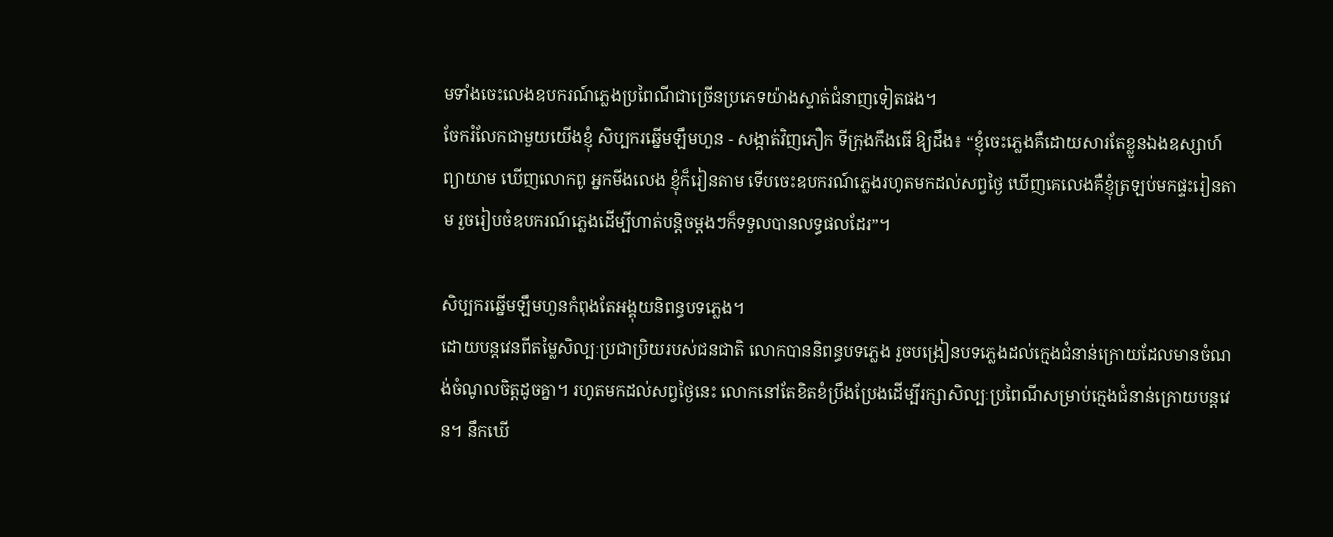មទាំងចេះលេងឧបករណ៍ភ្លេងប្រពៃណីជាច្រើនប្រភេទយ៉ាងស្ទាត់ជំនាញទៀតផង។
ចែករំលែកជាមួយយើងខ្ញុំ សិប្បករឆ្នើមឡឹមហួន - សង្កាត់វិញភឿក ទីក្រុងកឹងធើ ឱ្យដឹង៖ “ខ្ញុំចេះភ្លេងគឺដោយសារតែខ្លួនឯងឧស្សាហ៍ព្យាយាម ឃើញលោកពូ អ្នកមីងលេង ខ្ញុំក៏រៀនតាម ទើបចេះឧបករណ៍ភ្លេងរហូតមកដល់សព្វថ្ងៃ ឃើញគេលេងគឺខ្ញុំត្រឡប់មកផ្ទះរៀនតាម រួចរៀបចំឧបករណ៍ភ្លេងដើម្បីហាត់បន្តិចម្តងៗក៏ទទួលបានលទ្ធផលដែរ”។

សិប្បករឆ្នើមឡឹមហួនកំពុងតែអង្គុយនិពន្ធបទភ្លេង។
ដោយបន្តវេនពីតម្លៃសិល្បៈប្រជាប្រិយរបស់ជនជាតិ លោកបាននិពន្ធបទភ្លេង រួចបង្រៀនបទភ្លេងដល់ក្មេងជំនាន់ក្រោយដែលមានចំណង់ចំណូលចិត្តដូចគ្នា។ រហូតមកដល់សព្វថ្ងៃនេះ លោកនៅតែខិតខំប្រឹងប្រែងដើម្បីរក្សាសិល្បៈប្រពៃណីសម្រាប់ក្មេងជំនាន់ក្រោយបន្តវេន។ នឹកឃើ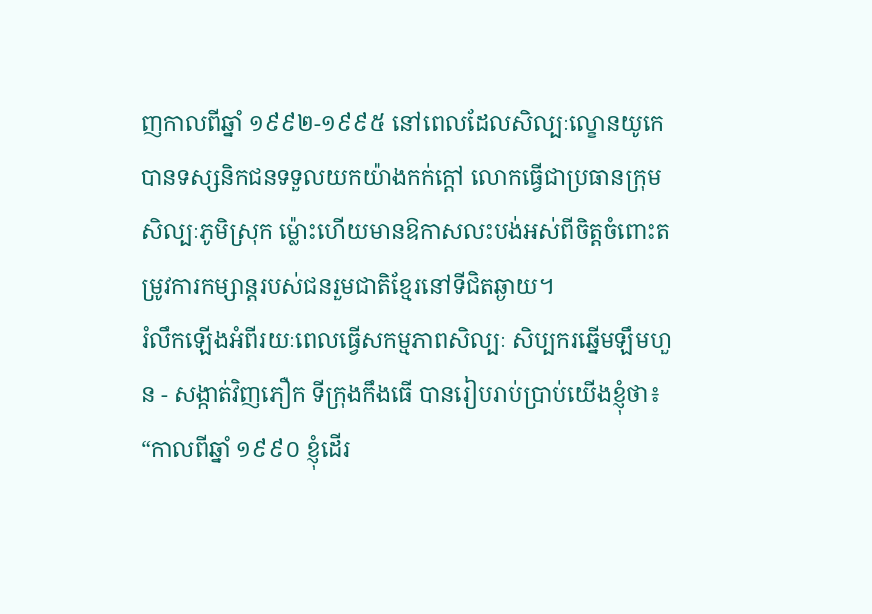ញកាលពីឆ្នាំ ១៩៩២-១៩៩៥ នៅពេលដែលសិល្បៈល្ខោនយូកេ បានទស្សនិកជនទទួលយកយ៉ាងកក់ក្តៅ លោកធ្វើជាប្រធានក្រុមសិល្បៈភូមិស្រុក ម្ល៉ោះហើយមានឱកាសលះបង់អស់ពីចិត្តចំពោះតម្រូវការកម្សាន្តរបស់ជនរួមជាតិខ្មែរនៅទីជិតឆ្ងាយ។
រំលឹកឡើងអំពីរយៈពេលធ្វើសកម្មភាពសិល្បៈ សិប្បករឆ្នើមឡឹមហួន - សង្កាត់វិញភឿក ទីក្រុងកឹងធើ បានរៀបរាប់ប្រាប់យើងខ្ញុំថា៖ “កាលពីឆ្នាំ ១៩៩០ ខ្ញុំដើរ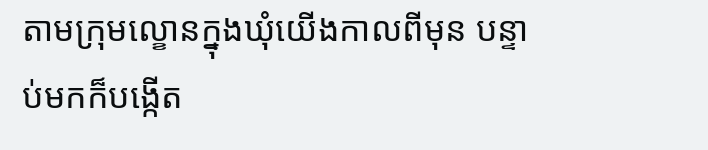តាមក្រុមល្ខោនក្នុងឃុំយើងកាលពីមុន បន្ទាប់មកក៏បង្កើត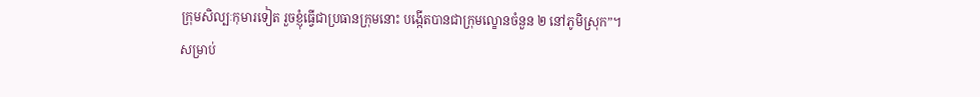ក្រុមសិល្បៈកុមារទៀត រួចខ្ញុំធ្វើជាប្រធានក្រុមនោះ បង្កើតបានជាក្រុមល្ខោនចំនួន ២ នៅភូមិស្រុក”។
សម្រាប់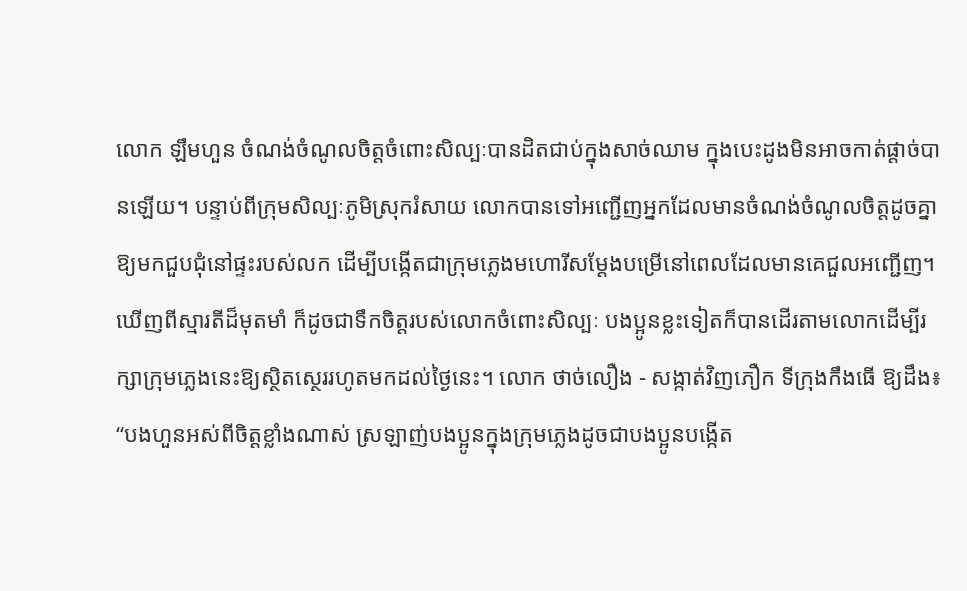លោក ឡឹមហួន ចំណង់ចំណូលចិត្តចំពោះសិល្បៈបានដិតជាប់ក្នុងសាច់ឈាម ក្នុងបេះដូងមិនអាចកាត់ផ្តាច់បានឡើយ។ បន្ទាប់ពីក្រុមសិល្បៈភូមិស្រុករំសាយ លោកបានទៅអញ្ជើញអ្នកដែលមានចំណង់ចំណូលចិត្តដូចគ្នាឱ្យមកជួបជុំនៅផ្ទះរបស់លក ដើម្បីបង្កើតជាក្រុមភ្លេងមហោរីសម្តែងបម្រើនៅពេលដែលមានគេជួលអញ្ជើញ។ ឃើញពីស្មារតីដ៏មុតមាំ ក៏ដូចជាទឹកចិត្តរបស់លោកចំពោះសិល្បៈ បងប្អូនខ្លះទៀតក៏បានដើរតាមលោកដើម្បីរក្សាក្រុមភ្លេងនេះឱ្យស្ថិតស្ថេររហូតមកដល់ថ្ងៃនេះ។ លោក ថាច់លឿង - សង្កាត់វិញភឿក ទីក្រុងកឹងធើ ឱ្យដឹង៖ “បងហួនអស់ពីចិត្តខ្លាំងណាស់ ស្រឡាញ់បងប្អូនក្នុងក្រុមភ្លេងដូចជាបងប្អូនបង្កើត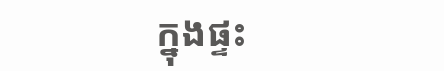ក្នុងផ្ទះ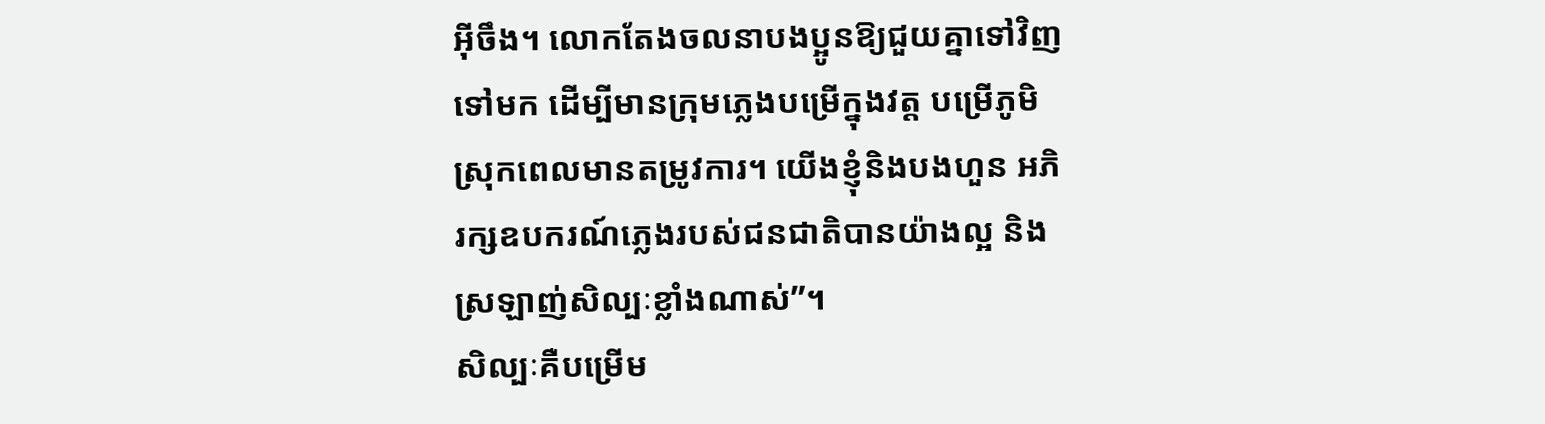អ៊ីចឹង។ លោកតែងចលនាបងប្អូនឱ្យជួយគ្នាទៅវិញទៅមក ដើម្បីមានក្រុមភ្លេងបម្រើក្នុងវត្ត បម្រើភូមិស្រុកពេលមានតម្រូវការ។ យើងខ្ញុំនិងបងហួន អភិរក្សឧបករណ៍ភ្លេងរបស់ជនជាតិបានយ៉ាងល្អ និងស្រឡាញ់សិល្បៈខ្លាំងណាស់”។
សិល្បៈគឺបម្រើម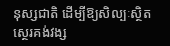នុស្សជាតិ ដើម្បីឱ្យសិល្បៈស្ថិតស្ថេរគង់វង្ស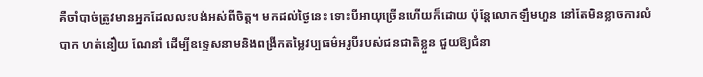គឺចាំបាច់ត្រូវមានអ្នកដែលលះបង់អស់ពីចិត្ត។ មកដល់ថ្ងៃនេះ ទោះបីអាយុច្រើនហើយក៏ដោយ ប៉ុន្តែលោកឡឹមហួន នៅតែមិនខ្លាចការលំបាក ហត់នឿយ ណែនាំ ដើម្បីឧទ្ទេសនាមនិងពង្រីកតម្លៃវប្បធម៌អរូបីរបស់ជនជាតិខ្លួន ជួយឱ្យជំនា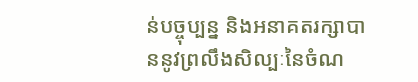ន់បច្ចុប្បន្ន និងអនាគតរក្សាបាននូវព្រលឹងសិល្បៈនៃចំណ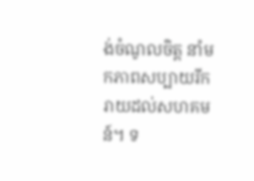ង់ចំណូលចិត្ត នាំមកភាពសប្បាយរីករាយដល់សហគមន៍។ ទ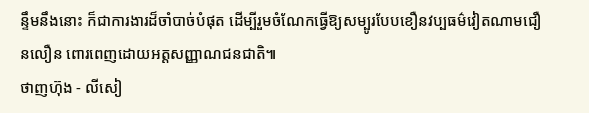ន្ទឹមនឹងនោះ ក៏ជាការងារដ៏ចាំបាច់បំផុត ដើម្បីរួមចំណែកធ្វើឱ្យសម្បូរបែបខឿនវប្បធម៌វៀតណាមជឿនលឿន ពោរពេញដោយអត្តសញ្ញាណជនជាតិ៕
ថាញហ៊ុង - លីសៀ